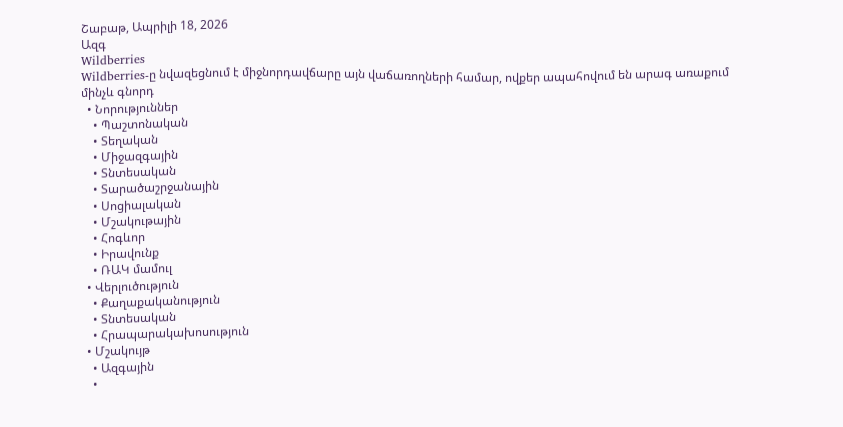Շաբաթ, Ապրիլի 18, 2026
Ազգ
Wildberries
Wildberries-ը նվազեցնում է միջնորդավճարը այն վաճառողների համար, ովքեր ապահովում են արագ առաքում մինչև գնորդ
  • Նորություններ
    • Պաշտոնական
    • Տեղական
    • Միջազգային
    • Տնտեսական
    • Տարածաշրջանային
    • Սոցիալական
    • Մշակութային
    • Հոգևոր
    • Իրավունք
    • ՌԱԿ մամուլ
  • Վերլուծություն
    • Քաղաքականություն
    • Տնտեսական
    • Հրապարակախոսություն
  • Մշակույթ
    • Ազգային
    •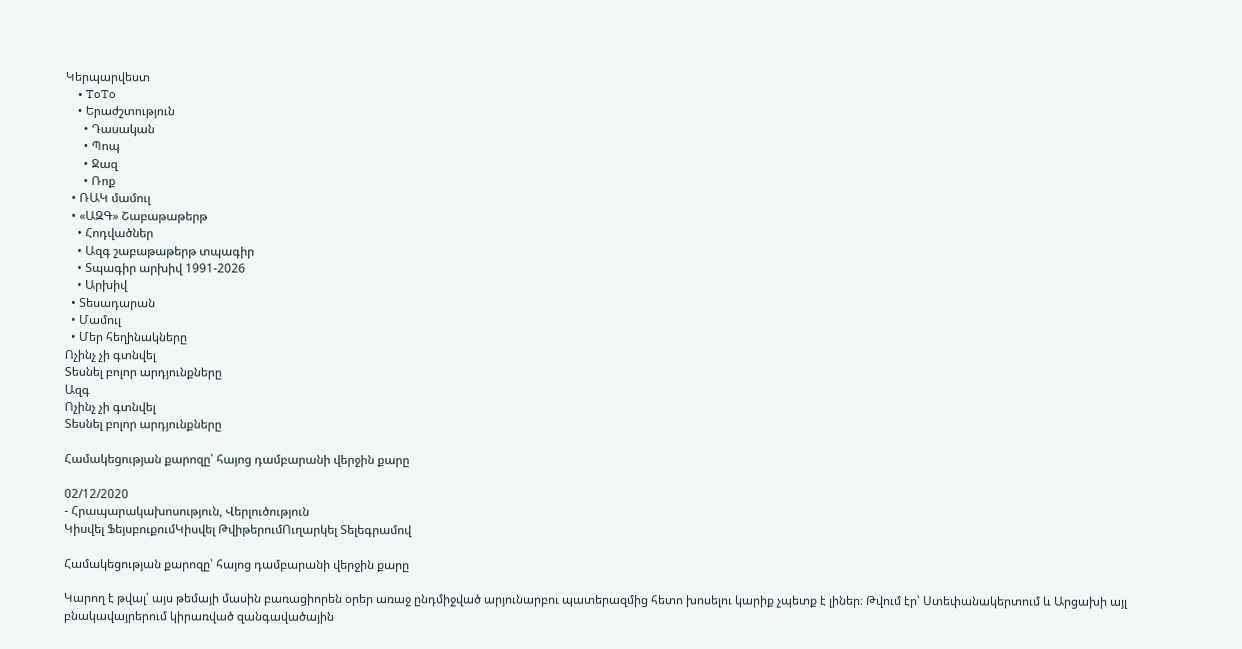Կերպարվեստ
    • ToTo
    • Երաժշտություն
      • Դասական
      • Պոպ
      • Ջազ
      • Ռոք
  • ՌԱԿ մամուլ
  • «ԱԶԳ» Շաբաթաթերթ
    • Հոդվածներ
    • Ազգ շաբաթաթերթ տպագիր
    • Տպագիր արխիվ 1991-2026
    • Արխիվ
  • Տեսադարան
  • Մամուլ
  • Մեր հեղինակները
Ոչինչ չի գտնվել
Տեսնել բոլոր արդյունքները
Ազգ
Ոչինչ չի գտնվել
Տեսնել բոլոր արդյունքները

Համակեցության քարոզը՝ հայոց դամբարանի վերջին քարը

02/12/2020
- Հրապարակախոսություն, Վերլուծություն
Կիսվել ՖեյսբուքումԿիսվել ԹվիթերումՈւղարկել Տելեգրամով

Համակեցության քարոզը՝ հայոց դամբարանի վերջին քարը

Կարող է թվալ՝ այս թեմայի մասին բառացիորեն օրեր առաջ ընդմիջված արյունարբու պատերազմից հետո խոսելու կարիք չպետք է լիներ։ Թվում էր՝ Ստեփանակերտում և Արցախի այլ բնակավայրերում կիրառված զանգավածային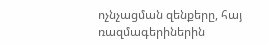ոչնչացման զենքերը, հայ ռազմագերիներին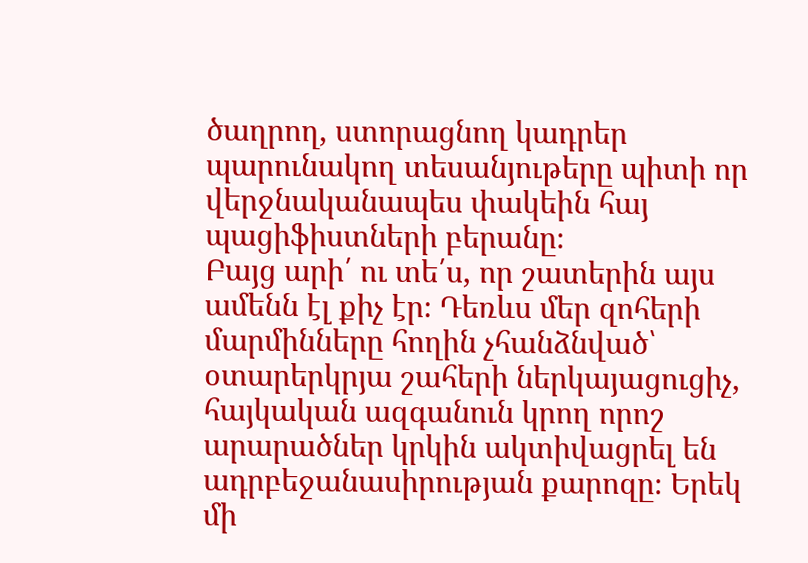ծաղրող, ստորացնող կադրեր պարունակող տեսանյութերը պիտի որ վերջնականապես փակեին հայ պացիֆիստների բերանը։
Բայց արի՛ ու տե՛ս, որ շատերին այս ամենն էլ քիչ էր։ Դեռևս մեր զոհերի մարմինները հողին չհանձնված՝ օտարերկրյա շահերի ներկայացուցիչ, հայկական ազգանուն կրող որոշ արարածներ կրկին ակտիվացրել են ադրբեջանասիրության քարոզը։ Երեկ մի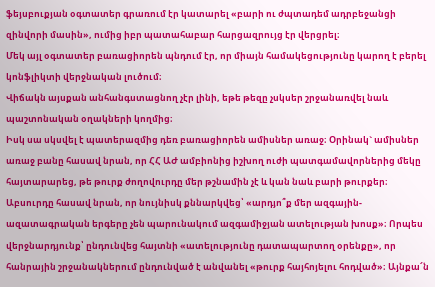ֆեյսբուքյան օգտատեր գրառում էր կատարել «բարի ու ժպտադեմ ադրբեջանցի զինվորի մասին», ումից իբր պատահաբար հարցազրույց էր վերցրել։
Մեկ այլ օգտատեր բառացիորեն պնդում էր, որ միայն համակեցությունը կարող է բերել կոնֆլիկտի վերջնական լուծում։
Վիճակն այսքան անհանգստացնող չէր լինի, եթե թեզը չսկսեր շրջանառվել նաև պաշտոնական օղակների կողմից։
Իսկ սա սկսվել է պատերազմից դեռ բառացիորեն ամիսներ առաջ։ Օրինակ` ամիսներ առաջ բանը հասավ նրան, որ ՀՀ ԱԺ ամբիոնից իշխող ուժի պատգամավորներից մեկը հայտարարեց, թե թուրք ժողովուրդը մեր թշնամին չէ և կան նաև բարի թուրքեր։ Աբսուրդը հասավ նրան, որ նույնիսկ քննարկվեց՝ «արդյո՞ք մեր ազգային-ազատագրական երգերը չեն պարունակում ազգամիջյան ատելության խոսք»։ Որպես վերջնարդյունք՝ ընդունվեց հայտնի «ատելությունը դատապարտող օրենքը», որ հանրային շրջանակներում ընդունված է անվանել «թուրք հայհոյելու հոդված»։ Այնքա՜ն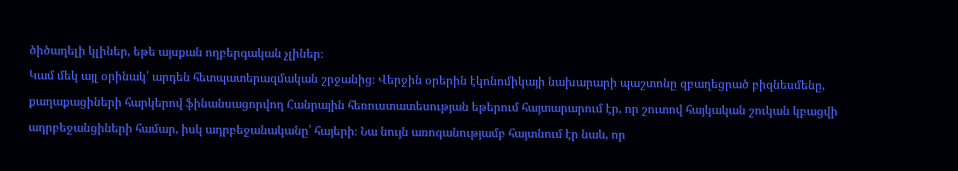ծիծաղելի կլիներ, եթե այսքան ողբերգական չլիներ։
Կամ մեկ այլ օրինակ՝ արդեն հետպատերազմական շրջանից։ Վերջին օրերին էկոնոմիկայի նախարարի պաշտոնը զբաղեցրած բիզնեսմենը, քաղաքացիների հարկերով ֆինանսացորվող Հանրային հեռուստատեսության եթերում հայտարարում էր, որ շուտով հայկական շուկան կբացվի ադրբեջանցիների համար, իսկ ադրբեջանականը՝ հայերի։ Նա նույն առոգանությամբ հայտնում էր նաև, որ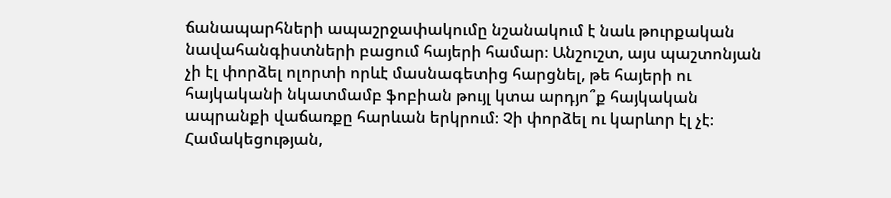ճանապարհների ապաշրջափակումը նշանակում է նաև թուրքական նավահանգիստների բացում հայերի համար։ Անշուշտ, այս պաշտոնյան չի էլ փորձել ոլորտի որևէ մասնագետից հարցնել, թե հայերի ու հայկականի նկատմամբ ֆոբիան թույլ կտա արդյո՞ք հայկական ապրանքի վաճառքը հարևան երկրում։ Չի փորձել ու կարևոր էլ չէ։
Համակեցության,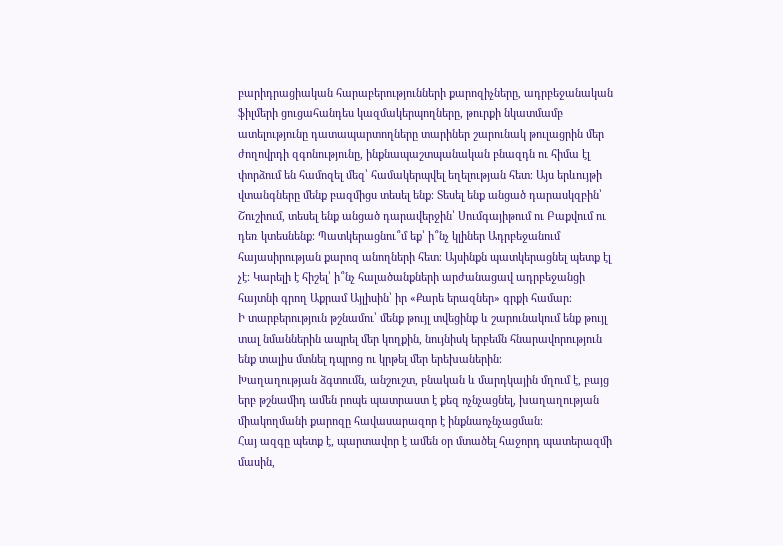բարիդրացիական հարաբերությունների քարոզիչները, ադրբեջանական ֆիլմերի ցուցահանդես կազմակերպողները, թուրքի նկատմամբ ատելությունը դատապարտողները տարիներ շարունակ թուլացրին մեր ժողովրդի զգոնությունը, ինքնապաշտպանական բնազդն ու հիմա էլ փորձում են համոզել մեզ՝ համակերպվել եղելության հետ։ Այս երևույթի վտանգները մենք բազմիցս տեսել ենք։ Տեսել ենք անցած դարասկզբին՝ Շուշիում, տեսել ենք անցած դարավերջին՝ Սումգայիթում ու Բաքվում ու դեռ կտեսնենք։ Պատկերացնու՞մ եք՝ ի՞նչ կլիներ Ադրբեջանում հայասիրության քարոզ անողների հետ։ Այսինքն պատկերացնել պետք էլ չէ։ Կարելի է հիշել՝ ի՞նչ հալածանքների արժանացավ ադրբեջանցի հայտնի գրող Աքրամ Այլիսին՝ իր «Քարե երազներ» գրքի համար։
Ի տարբերություն թշնամու՝ մենք թույլ տվեցինք և շարունակում ենք թույլ տալ նմաններին ապրել մեր կողքին, նույնիսկ երբեմն հնարավորություն ենք տալիս մտնել դպրոց ու կրթել մեր երեխաներին։
Խաղաղության ձգտումն, անշուշտ, բնական և մարդկային մղում է, բայց երբ թշնամիդ ամեն րոպե պատրաստ է քեզ ոչնչացնել, խաղաղության միակողմանի քարոզը հավասարազոր է ինքնաոչնչացման։
Հայ ազգը պետք է, պարտավոր է ամեն օր մտածել հաջորդ պատերազմի մասին,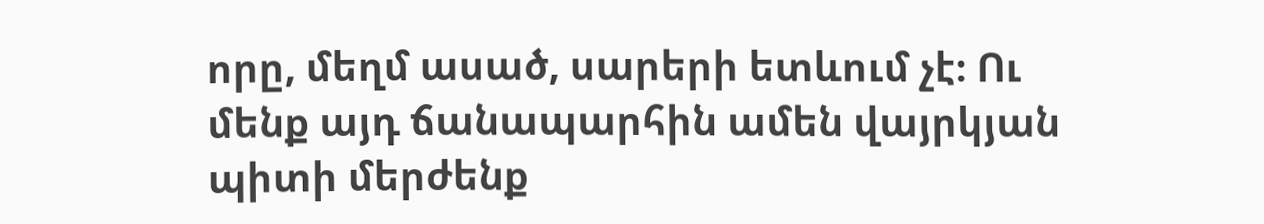որը, մեղմ ասած, սարերի ետևում չէ։ Ու մենք այդ ճանապարհին ամեն վայրկյան պիտի մերժենք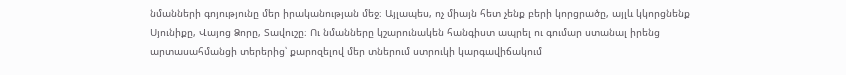նմանների գոյությունը մեր իրականության մեջ։ Այլապես, ոչ միայն հետ չենք բերի կորցրածը, այլև կկորցնենք Սյունիքը, Վայոց Ձորը, Տավուշը։ Ու նմանները կշարունակեն հանգիստ ապրել ու գումար ստանալ իրենց արտասահմանցի տերերից՝ քարոզելով մեր տներում ստրուկի կարգավիճակում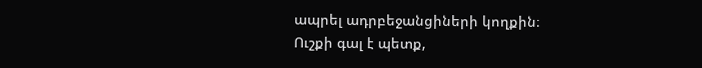ապրել ադրբեջանցիների կողքին։
Ուշքի գալ է պետք,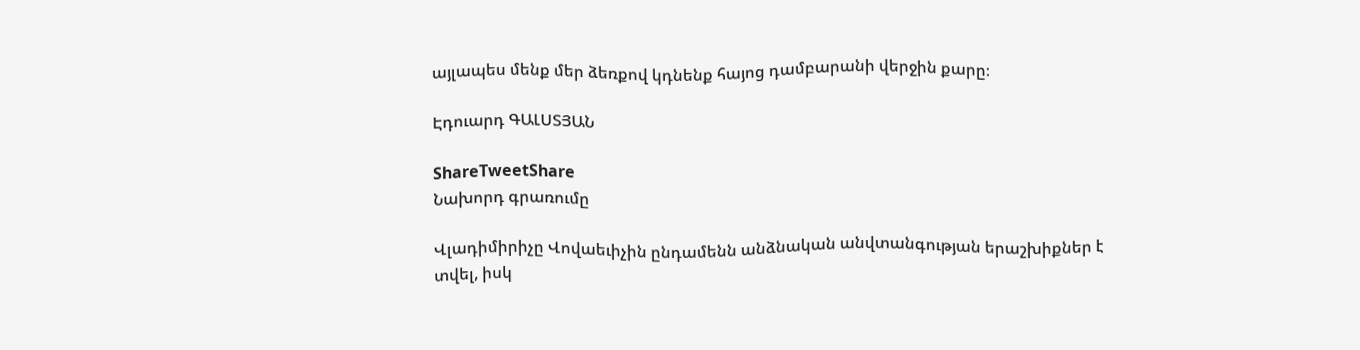այլապես մենք մեր ձեռքով կդնենք հայոց դամբարանի վերջին քարը։

Էդուարդ ԳԱԼՍՏՅԱՆ

ShareTweetShare
Նախորդ գրառումը

Վլադիմիրիչը Վովաեւիչին ընդամենն անձնական անվտանգության երաշխիքներ է տվել, իսկ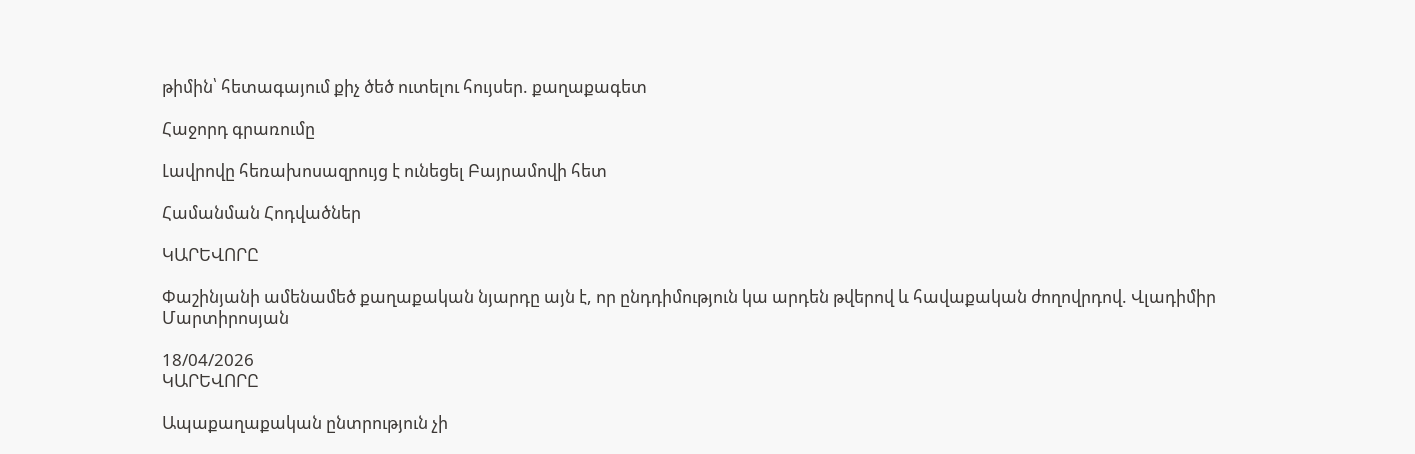թիմին՝ հետագայում քիչ ծեծ ուտելու հույսեր. քաղաքագետ

Հաջորդ գրառումը

Լավրովը հեռախոսազրույց է ունեցել Բայրամովի հետ

Համանման Հոդվածներ

ԿԱՐԵՎՈՐԸ

Փաշինյանի ամենամեծ քաղաքական նյարդը այն է, որ ընդդիմություն կա արդեն թվերով և հավաքական ժողովրդով. Վլադիմիր Մարտիրոսյան

18/04/2026
ԿԱՐԵՎՈՐԸ

Ապաքաղաքական ընտրություն չի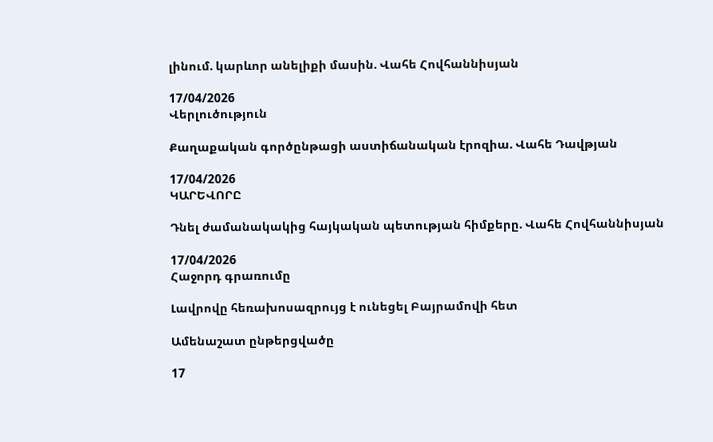լինում. կարևոր անելիքի մասին. Վահե Հովհաննիսյան

17/04/2026
Վերլուծություն

Քաղաքական գործընթացի աստիճանական էրոզիա. Վահե Դավթյան

17/04/2026
ԿԱՐԵՎՈՐԸ

Դնել ժամանակակից հայկական պետության հիմքերը. Վահե Հովհաննիսյան

17/04/2026
Հաջորդ գրառումը

Լավրովը հեռախոսազրույց է ունեցել Բայրամովի հետ

Ամենաշատ ընթերցվածը

17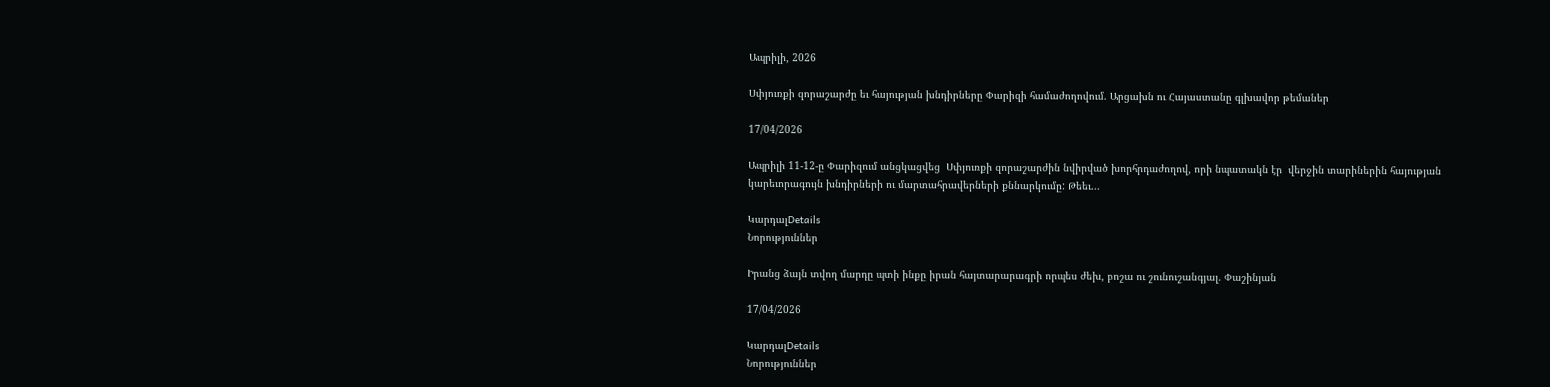Ապրիլի, 2026

Սփյուռքի զորաշարժը եւ հայության խնդիրները Փարիզի համաժողովում. Արցախն ու Հայաստանը գլխավոր թեմաներ

17/04/2026

Ապրիլի 11-12-ը Փարիզում անցկացվեց  Սփյուռքի զորաշարժին նվիրված խորհրդաժողով, որի նպատակն էր  վերջին տարիներին հայության կարեւորագույն խնդիրների ու մարտահրավերների քննարկումը: Թեեւ...

ԿարդալDetails
Նորություններ

Իրանց ձայն տվող մարդը պտի ինքը իրան հայտարարագրի որպես ժեխ, բոշա ու շունուշանգյալ. Փաշինյան

17/04/2026

ԿարդալDetails
Նորություններ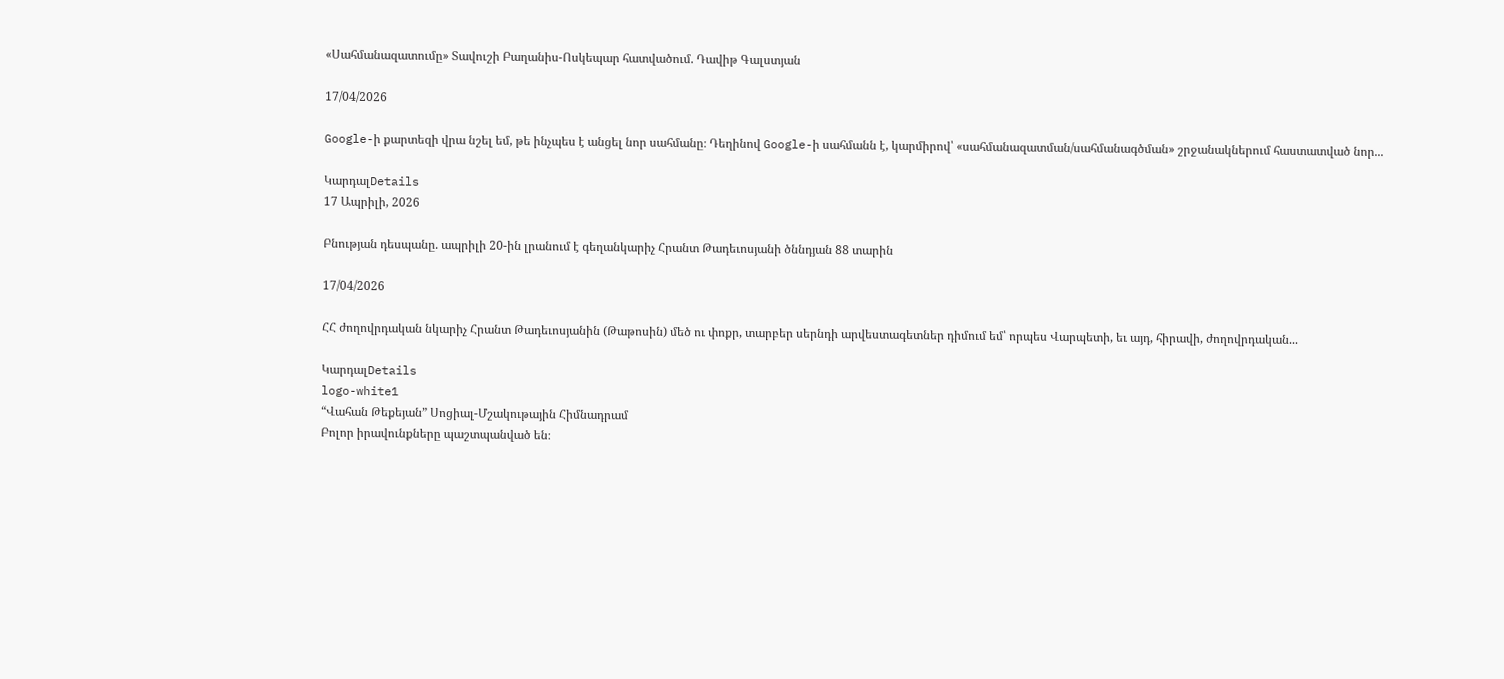«Սահմանազատումը» Տավուշի Բաղանիս-Ոսկեպար հատվածում. Դավիթ Գալստյան

17/04/2026

Google-ի քարտեզի վրա նշել եմ, թե ինչպես է անցել նոր սահմանը։ Դեղինով Google-ի սահմանն է, կարմիրով՝ «սահմանազատման/սահմանագծման» շրջանակներում հաստատված նոր...

ԿարդալDetails
17 Ապրիլի, 2026

Բնության դեսպանը. ապրիլի 20-ին լրանում է գեղանկարիչ Հրանտ Թադեւոսյանի ծննդյան 88 տարին

17/04/2026

ՀՀ ժողովրդական նկարիչ Հրանտ Թադեւոսյանին (Թաթոսին) մեծ ու փոքր, տարբեր սերնդի արվեստագետներ դիմում եմ՝ որպես Վարպետի, եւ այդ, հիրավի, ժողովրդական...

ԿարդալDetails
logo-white1
“Վահան Թեքեյան” Սոցիալ-Մշակութային Հիմնադրամ
Բոլոր իրավունքները պաշտպանված են։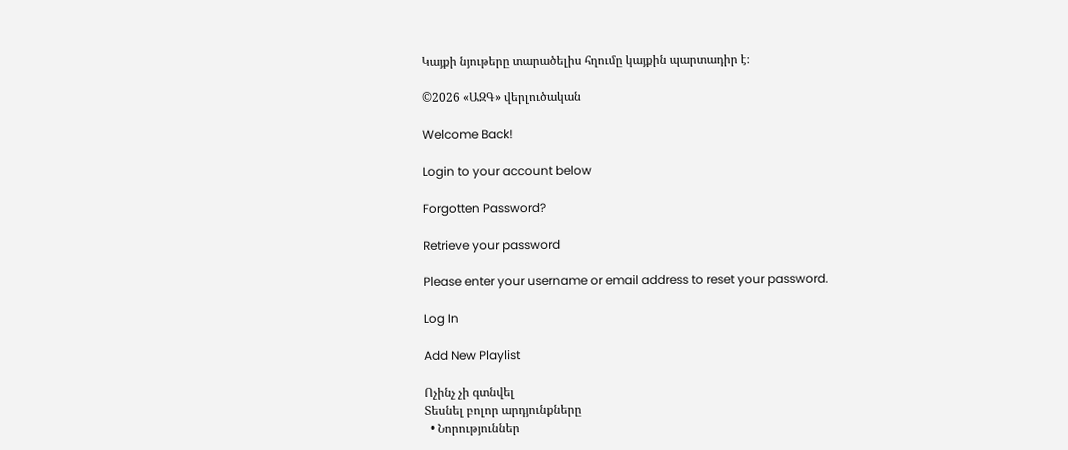Կայքի նյութերը տարածելիս հղումը կայքին պարտադիր է։

©2026 «ԱԶԳ» վերլուծական

Welcome Back!

Login to your account below

Forgotten Password?

Retrieve your password

Please enter your username or email address to reset your password.

Log In

Add New Playlist

Ոչինչ չի գտնվել
Տեսնել բոլոր արդյունքները
  • Նորություններ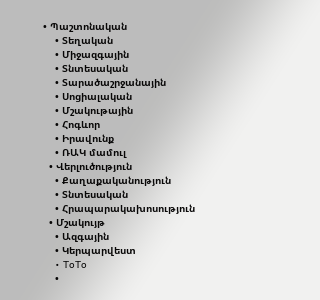• Պաշտոնական
    • Տեղական
    • Միջազգային
    • Տնտեսական
    • Տարածաշրջանային
    • Սոցիալական
    • Մշակութային
    • Հոգևոր
    • Իրավունք
    • ՌԱԿ մամուլ
  • Վերլուծություն
    • Քաղաքականություն
    • Տնտեսական
    • Հրապարակախոսություն
  • Մշակույթ
    • Ազգային
    • Կերպարվեստ
    • ToTo
    •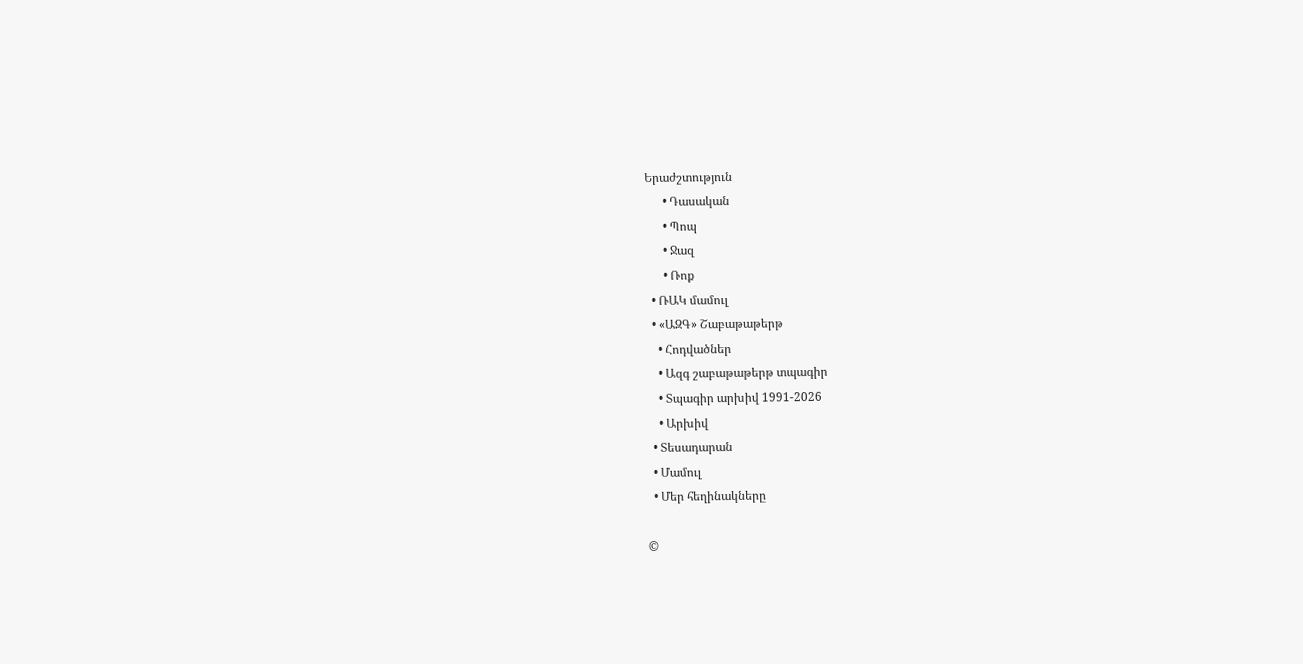Երաժշտություն
      • Դասական
      • Պոպ
      • Ջազ
      • Ռոք
  • ՌԱԿ մամուլ
  • «ԱԶԳ» Շաբաթաթերթ
    • Հոդվածներ
    • Ազգ շաբաթաթերթ տպագիր
    • Տպագիր արխիվ 1991-2026
    • Արխիվ
  • Տեսադարան
  • Մամուլ
  • Մեր հեղինակները

©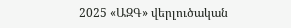2025 «ԱԶԳ» վերլուծական